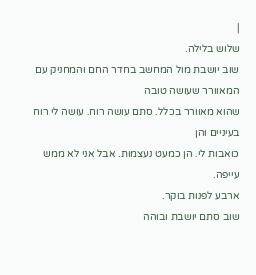|
שלוש בלילה.
שוב יושבת מול המחשב בחדר החם והמחניק עם המאוורר שעושה טובה
שהוא מאוורר בכלל. סתם עושה רוח. עושה לי רוח בעיניים והן
כואבות לי. הן כמעט נעצמות. אבל אני לא ממש עייפה.
ארבע לפנות בוקר.
שוב סתם יושבת ובוהה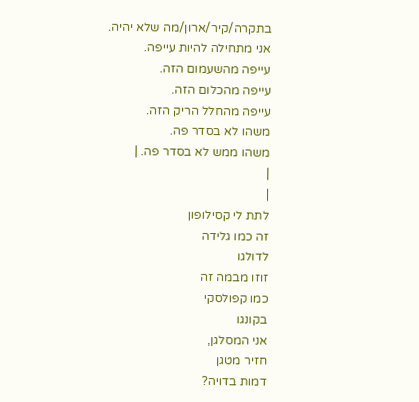בתקרה/קיר/ארון/מה שלא יהיה.
אני מתחילה להיות עייפה.
עייפה מהשעמום הזה.
עייפה מהכלום הזה.
עייפה מהחלל הריק הזה.
משהו לא בסדר פה.
משהו ממש לא בסדר פה. |
|
|
לתת לי קסילופון
זה כמו גלידה
לדולגו
זוזו מבמה זה
כמו קפולסקי
בקונגו
אני המסלגן,
חזיר מטגן
דמות בדויה?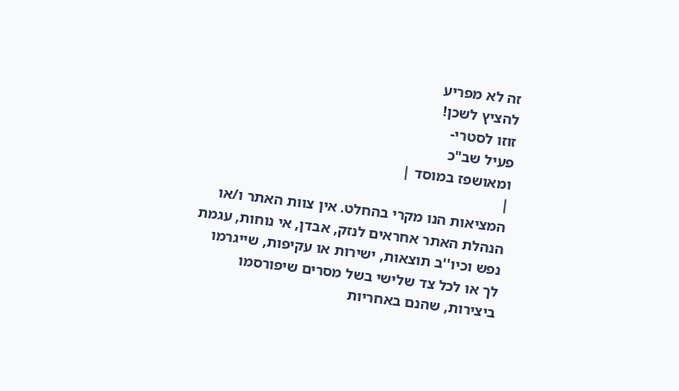זה לא מפריע
להציץ לשכן!
זוזו לסטרי-
פעיל שב"כ
ומאושפז במוסד |
|
המציאות הנו מקרי בהחלט. אין צוות האתר ו/או
הנהלת האתר אחראים לנזק, אבדן, אי נוחות, עגמת
נפש וכיו''ב תוצאות, ישירות או עקיפות, שייגרמו
לך או לכל צד שלישי בשל מסרים שיפורסמו
ביצירות, שהנם באחריות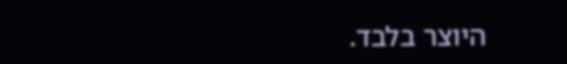היוצר בלבד.